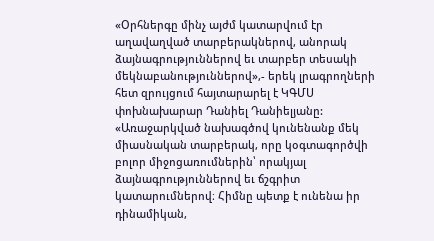«Օրհներգը մինչ այժմ կատարվում էր աղավաղված տարբերակներով, անորակ ձայնագրություններով եւ տարբեր տեսակի մեկնաբանություններով»,- երեկ լրագրողների հետ զրույցում հայտարարել է ԿԳՄՍ փոխնախարար Դանիել Դանիելյանը: «Առաջարկված նախագծով կունենանք մեկ միասնական տարբերակ, որը կօգտագործվի բոլոր միջոցառումներին՝ որակյալ ձայնագրություններով եւ ճշգրիտ կատարումներով։ Հիմնը պետք է ունենա իր դինամիկան,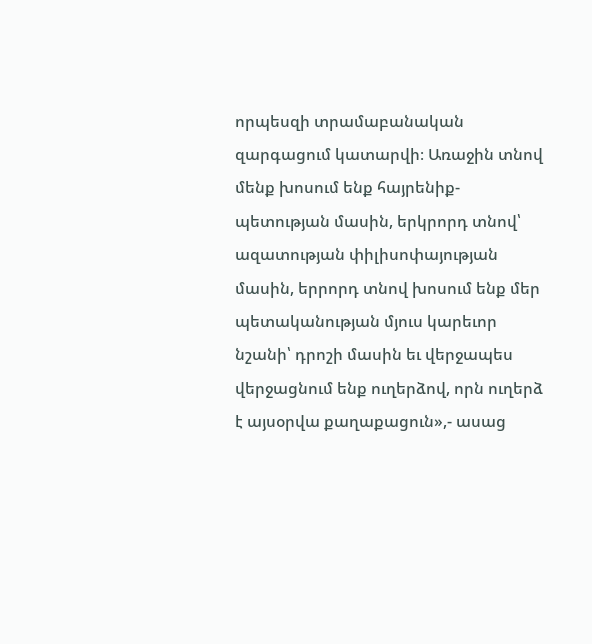որպեսզի տրամաբանական զարգացում կատարվի։ Առաջին տնով մենք խոսում ենք հայրենիք-պետության մասին, երկրորդ տնով՝ ազատության փիլիսոփայության մասին, երրորդ տնով խոսում ենք մեր պետականության մյուս կարեւոր նշանի՝ դրոշի մասին եւ վերջապես վերջացնում ենք ուղերձով, որն ուղերձ է այսօրվա քաղաքացուն»,- ասաց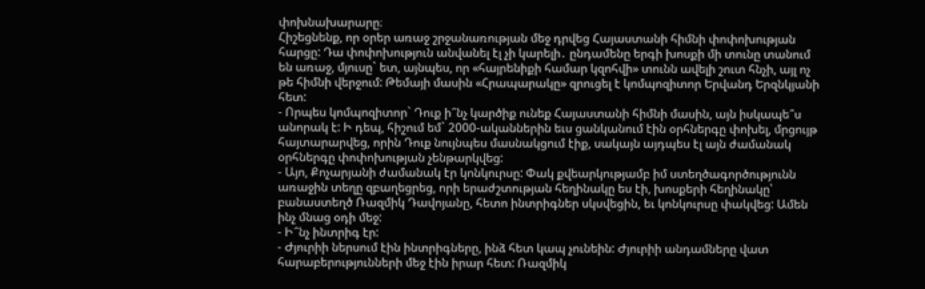փոխնախարարը։
Հիշեցնենք, որ օրեր առաջ շրջանառության մեջ դրվեց Հայաստանի հիմնի փոփոխության հարցը: Դա փոփոխություն անվանել էլ չի կարելի․ ընդամենը երգի խոսքի մի տունը տանում են առաջ, մյուսը` ետ, այնպես, որ «հայրենիքի համար կզոհվի» տունն ավելի շուտ հնչի, այլ ոչ թե հիմնի վերջում: Թեմայի մասին «Հրապարակը» զրուցել է կոմպոզիտոր Երվանդ Երզնկյանի հետ:
- Որպես կոմպոզիտոր` Դուք ի՞նչ կարծիք ունեք Հայաստանի հիմնի մասին, այն իսկապե՞ս անորակ է: Ի դեպ, հիշում եմ` 2000-ականներին եւս ցանկանում էին օրհներգը փոխել, մրցույթ հայտարարվեց, որին Դուք նույնպես մասնակցում էիք, սակայն այդպես էլ այն ժամանակ օրհներգը փոփոխության չենթարկվեց:
- Այո, Քոչարյանի ժամանակ էր կոնկուրսը: Փակ քվեարկությամբ իմ ստեղծագործությունն առաջին տեղը զբաղեցրեց, որի երաժշտության հեղինակը ես էի, խոսքերի հեղինակը՝ բանաստեղծ Ռազմիկ Դավոյանը, հետո ինտրիգներ սկսվեցին, եւ կոնկուրսը փակվեց: Ամեն ինչ մնաց օդի մեջ:
- Ի՞նչ ինտրիգ էր:
- Ժյուրիի ներսում էին ինտրիգները, ինձ հետ կապ չունեին: Ժյուրիի անդամները վատ հարաբերությունների մեջ էին իրար հետ: Ռազմիկ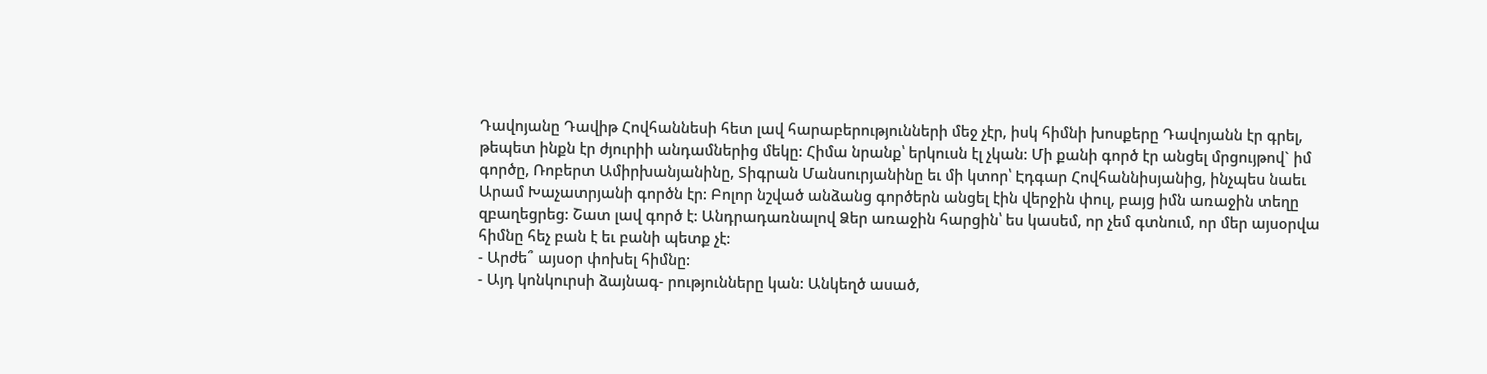Դավոյանը Դավիթ Հովհաննեսի հետ լավ հարաբերությունների մեջ չէր, իսկ հիմնի խոսքերը Դավոյանն էր գրել, թեպետ ինքն էր ժյուրիի անդամներից մեկը: Հիմա նրանք՝ երկուսն էլ չկան: Մի քանի գործ էր անցել մրցույթով` իմ գործը, Ռոբերտ Ամիրխանյանինը, Տիգրան Մանսուրյանինը եւ մի կտոր՝ Էդգար Հովհաննիսյանից, ինչպես նաեւ Արամ Խաչատրյանի գործն էր: Բոլոր նշված անձանց գործերն անցել էին վերջին փուլ, բայց իմն առաջին տեղը զբաղեցրեց: Շատ լավ գործ է: Անդրադառնալով Ձեր առաջին հարցին՝ ես կասեմ, որ չեմ գտնում, որ մեր այսօրվա հիմնը հեչ բան է եւ բանի պետք չէ:
- Արժե՞ այսօր փոխել հիմնը:
- Այդ կոնկուրսի ձայնագ- րությունները կան: Անկեղծ ասած,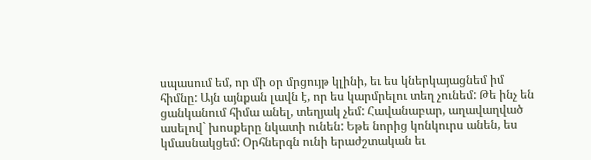սպասում եմ, որ մի օր մրցույթ կլինի, եւ ես կներկայացնեմ իմ հիմնը: Այն այնքան լավն է, որ ես կարմրելու տեղ չունեմ: Թե ինչ են ցանկանում հիմա անել, տեղյակ չեմ: Հավանաբար, աղավաղված ասելով` խոսքերը նկատի ունեն: Եթե նորից կոնկուրս անեն, ես կմասնակցեմ: Օրհներգն ունի երաժշտական եւ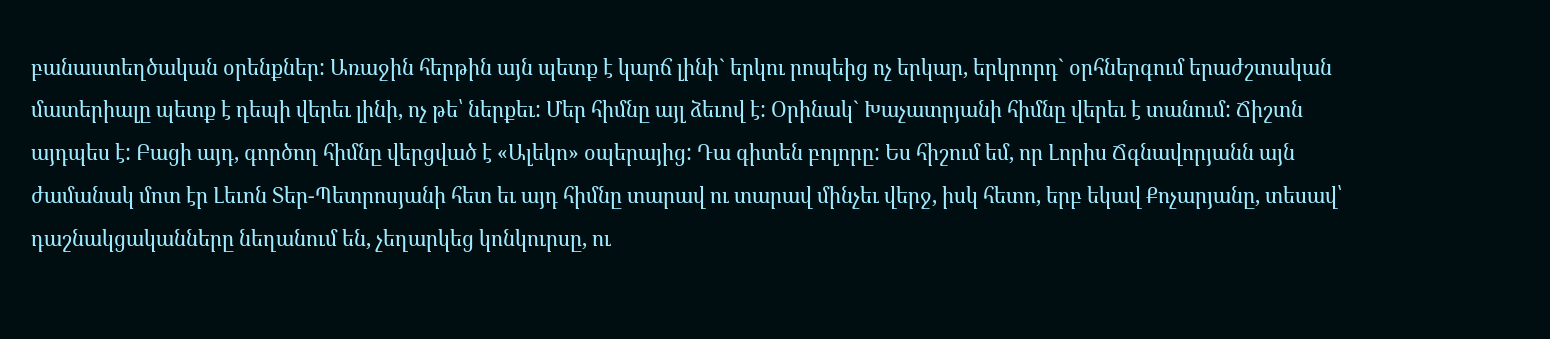բանաստեղծական օրենքներ: Առաջին հերթին այն պետք է կարճ լինի` երկու րոպեից ոչ երկար, երկրորդ` օրհներգում երաժշտական մատերիալը պետք է դեպի վերեւ լինի, ոչ թե՝ ներքեւ: Մեր հիմնը այլ ձեւով է: Օրինակ` Խաչատրյանի հիմնը վերեւ է տանում: Ճիշտն այդպես է: Բացի այդ, գործող հիմնը վերցված է «Ալեկո» օպերայից: Դա գիտեն բոլորը: Ես հիշում եմ, որ Լորիս Ճգնավորյանն այն ժամանակ մոտ էր Լեւոն Տեր-Պետրոսյանի հետ եւ այդ հիմնը տարավ ու տարավ մինչեւ վերջ, իսկ հետո, երբ եկավ Քոչարյանը, տեսավ՝ դաշնակցականները նեղանում են, չեղարկեց կոնկուրսը, ու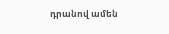դրանով ամեն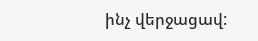ինչ վերջացավ: